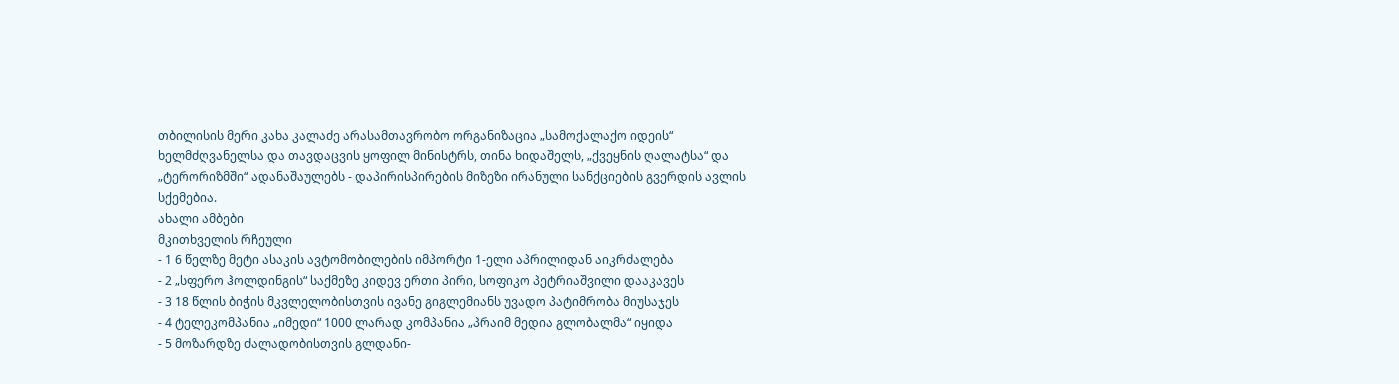თბილისის მერი კახა კალაძე არასამთავრობო ორგანიზაცია „სამოქალაქო იდეის“ ხელმძღვანელსა და თავდაცვის ყოფილ მინისტრს, თინა ხიდაშელს, „ქვეყნის ღალატსა“ და „ტერორიზმში“ ადანაშაულებს - დაპირისპირების მიზეზი ირანული სანქციების გვერდის ავლის სქემებია.
ახალი ამბები
მკითხველის რჩეული
- 1 6 წელზე მეტი ასაკის ავტომობილების იმპორტი 1-ელი აპრილიდან აიკრძალება
- 2 „სფერო ჰოლდინგის“ საქმეზე კიდევ ერთი პირი, სოფიკო პეტრიაშვილი დააკავეს
- 3 18 წლის ბიჭის მკვლელობისთვის ივანე გიგლემიანს უვადო პატიმრობა მიუსაჯეს
- 4 ტელეკომპანია „იმედი“ 1000 ლარად კომპანია „პრაიმ მედია გლობალმა“ იყიდა
- 5 მოზარდზე ძალადობისთვის გლდანი-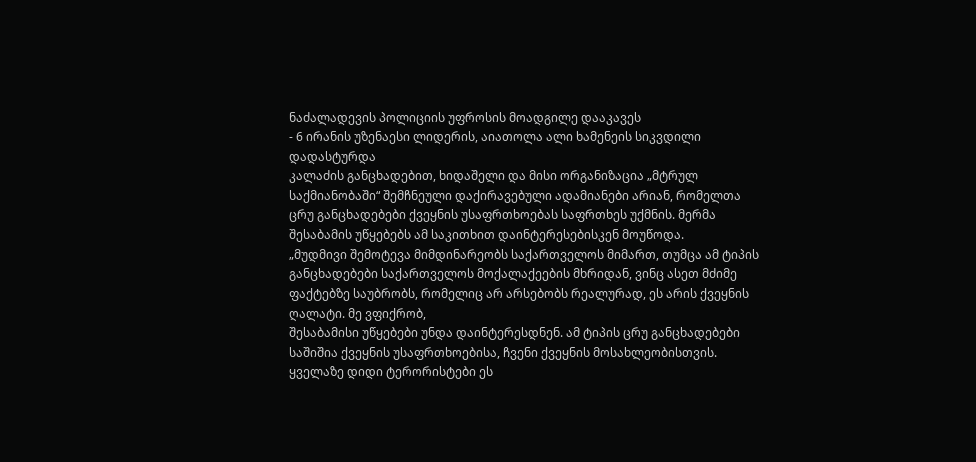ნაძალადევის პოლიციის უფროსის მოადგილე დააკავეს
- 6 ირანის უზენაესი ლიდერის, აიათოლა ალი ხამენეის სიკვდილი დადასტურდა
კალაძის განცხადებით, ხიდაშელი და მისი ორგანიზაცია „მტრულ საქმიანობაში“ შემჩნეული დაქირავებული ადამიანები არიან, რომელთა ცრუ განცხადებები ქვეყნის უსაფრთხოებას საფრთხეს უქმნის. მერმა შესაბამის უწყებებს ამ საკითხით დაინტერესებისკენ მოუწოდა.
„მუდმივი შემოტევა მიმდინარეობს საქართველოს მიმართ, თუმცა ამ ტიპის განცხადებები საქართველოს მოქალაქეების მხრიდან, ვინც ასეთ მძიმე ფაქტებზე საუბრობს, რომელიც არ არსებობს რეალურად, ეს არის ქვეყნის ღალატი. მე ვფიქრობ,
შესაბამისი უწყებები უნდა დაინტერესდნენ. ამ ტიპის ცრუ განცხადებები საშიშია ქვეყნის უსაფრთხოებისა, ჩვენი ქვეყნის მოსახლეობისთვის. ყველაზე დიდი ტერორისტები ეს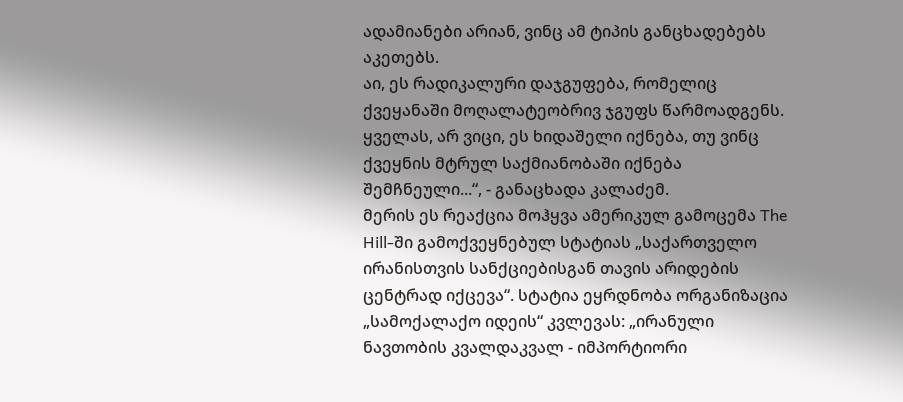ადამიანები არიან, ვინც ამ ტიპის განცხადებებს აკეთებს.
აი, ეს რადიკალური დაჯგუფება, რომელიც ქვეყანაში მოღალატეობრივ ჯგუფს წარმოადგენს. ყველას, არ ვიცი, ეს ხიდაშელი იქნება, თუ ვინც ქვეყნის მტრულ საქმიანობაში იქნება შემჩნეული...“, - განაცხადა კალაძემ.
მერის ეს რეაქცია მოჰყვა ამერიკულ გამოცემა The Hill-ში გამოქვეყნებულ სტატიას „საქართველო ირანისთვის სანქციებისგან თავის არიდების ცენტრად იქცევა“. სტატია ეყრდნობა ორგანიზაცია „სამოქალაქო იდეის“ კვლევას: „ირანული ნავთობის კვალდაკვალ - იმპორტიორი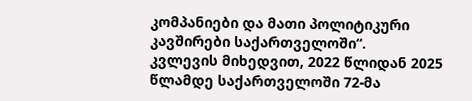კომპანიები და მათი პოლიტიკური კავშირები საქართველოში“.
კვლევის მიხედვით, 2022 წლიდან 2025 წლამდე საქართველოში 72-მა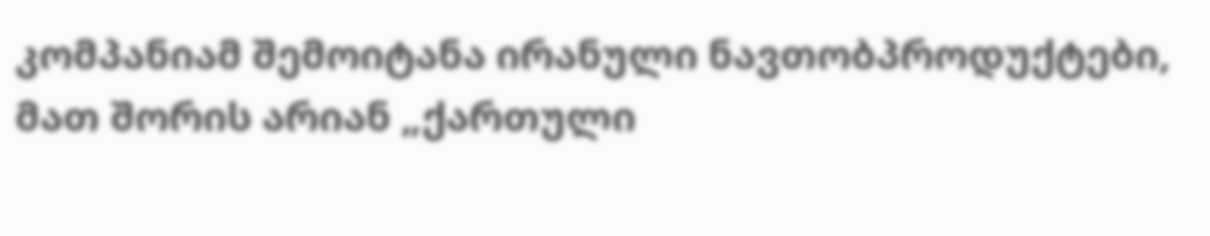კომპანიამ შემოიტანა ირანული ნავთობპროდუქტები, მათ შორის არიან „ქართული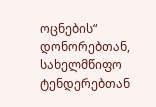ოცნების“ დონორებთან, სახელმწიფო ტენდერებთან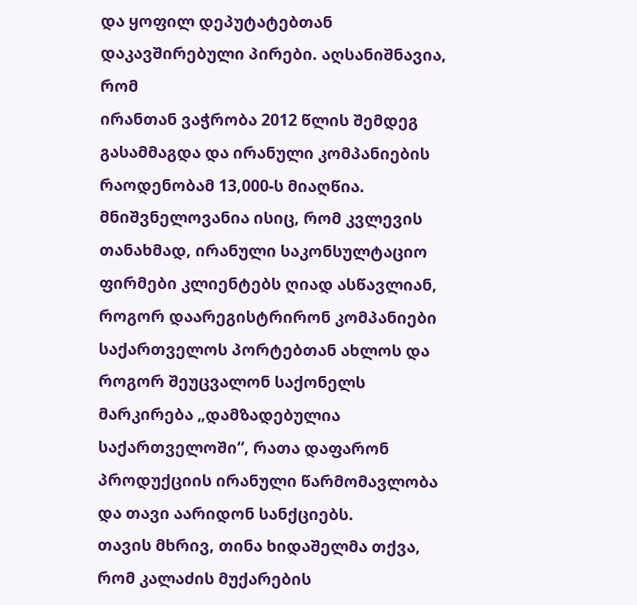და ყოფილ დეპუტატებთან დაკავშირებული პირები. აღსანიშნავია, რომ
ირანთან ვაჭრობა 2012 წლის შემდეგ გასამმაგდა და ირანული კომპანიების რაოდენობამ 13,000-ს მიაღწია.
მნიშვნელოვანია ისიც, რომ კვლევის თანახმად, ირანული საკონსულტაციო ფირმები კლიენტებს ღიად ასწავლიან, როგორ დაარეგისტრირონ კომპანიები საქართველოს პორტებთან ახლოს და როგორ შეუცვალონ საქონელს მარკირება „დამზადებულია საქართველოში“, რათა დაფარონ პროდუქციის ირანული წარმომავლობა და თავი აარიდონ სანქციებს.
თავის მხრივ, თინა ხიდაშელმა თქვა, რომ კალაძის მუქარების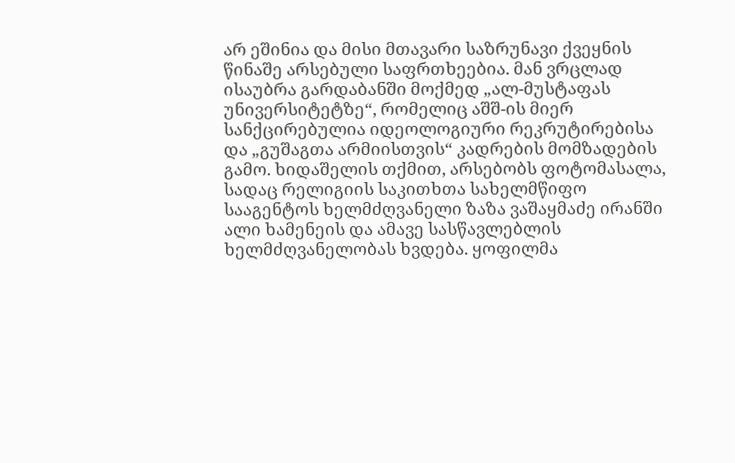არ ეშინია და მისი მთავარი საზრუნავი ქვეყნის წინაშე არსებული საფრთხეებია. მან ვრცლად ისაუბრა გარდაბანში მოქმედ „ალ-მუსტაფას უნივერსიტეტზე“, რომელიც აშშ-ის მიერ სანქცირებულია იდეოლოგიური რეკრუტირებისა და „გუშაგთა არმიისთვის“ კადრების მომზადების გამო. ხიდაშელის თქმით, არსებობს ფოტომასალა, სადაც რელიგიის საკითხთა სახელმწიფო სააგენტოს ხელმძღვანელი ზაზა ვაშაყმაძე ირანში ალი ხამენეის და ამავე სასწავლებლის ხელმძღვანელობას ხვდება. ყოფილმა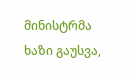მინისტრმა ხაზი გაუსვა,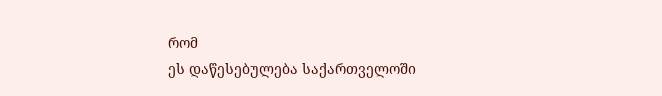რომ
ეს დაწესებულება საქართველოში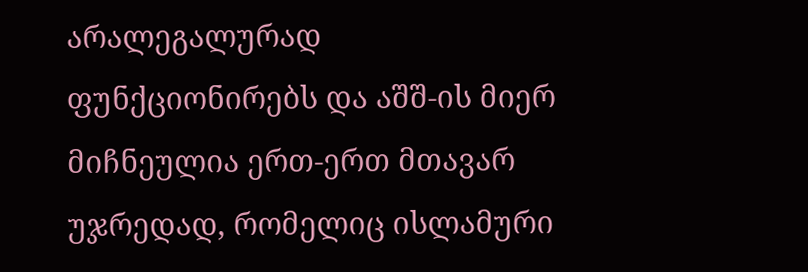არალეგალურად ფუნქციონირებს და აშშ-ის მიერ მიჩნეულია ერთ-ერთ მთავარ უჯრედად, რომელიც ისლამური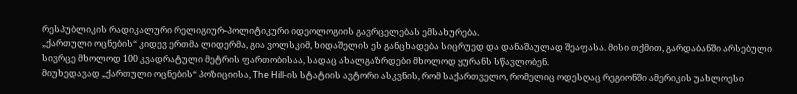რესპუბლიკის რადიკალური რელიგიურ-პოლიტიკური იდეოლოგიის გავრცელებას ემსახურება.
„ქართული ოცნების“ კიდევ ერთმა ლიდერმა, გია ვოლსკიმ, ხიდაშელის ეს განცხადება სიცრუედ და დანაშაულად შეაფასა. მისი თქმით, გარდაბანში არსებული სივრცე მხოლოდ 100 კვადრატული მეტრის ფართობისაა, სადაც ახალგაზრდები მხოლოდ ყურანს სწავლობენ.
მიუხედავად „ქართული ოცნების“ პოზიციისა, The Hill-ის სტატიის ავტორი ასკვნის, რომ საქართველო, რომელიც ოდესღაც რეგიონში ამერიკის უახლოესი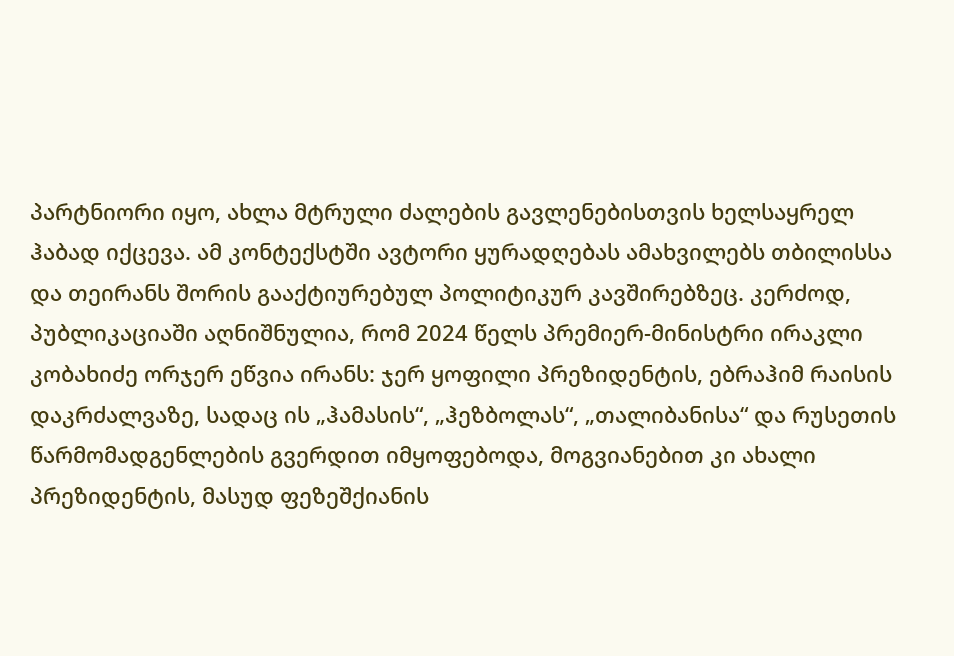პარტნიორი იყო, ახლა მტრული ძალების გავლენებისთვის ხელსაყრელ ჰაბად იქცევა. ამ კონტექსტში ავტორი ყურადღებას ამახვილებს თბილისსა და თეირანს შორის გააქტიურებულ პოლიტიკურ კავშირებზეც. კერძოდ, პუბლიკაციაში აღნიშნულია, რომ 2024 წელს პრემიერ-მინისტრი ირაკლი კობახიძე ორჯერ ეწვია ირანს: ჯერ ყოფილი პრეზიდენტის, ებრაჰიმ რაისის დაკრძალვაზე, სადაც ის „ჰამასის“, „ჰეზბოლას“, „თალიბანისა“ და რუსეთის წარმომადგენლების გვერდით იმყოფებოდა, მოგვიანებით კი ახალი პრეზიდენტის, მასუდ ფეზეშქიანის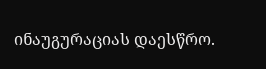ინაუგურაციას დაესწრო.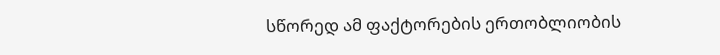სწორედ ამ ფაქტორების ერთობლიობის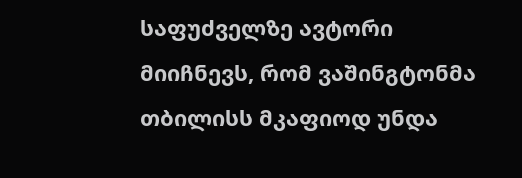საფუძველზე ავტორი მიიჩნევს, რომ ვაშინგტონმა თბილისს მკაფიოდ უნდა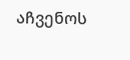აჩვენოს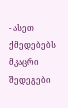- ასეთ ქმედებებს მკაცრი შედეგები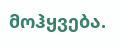მოჰყვება.